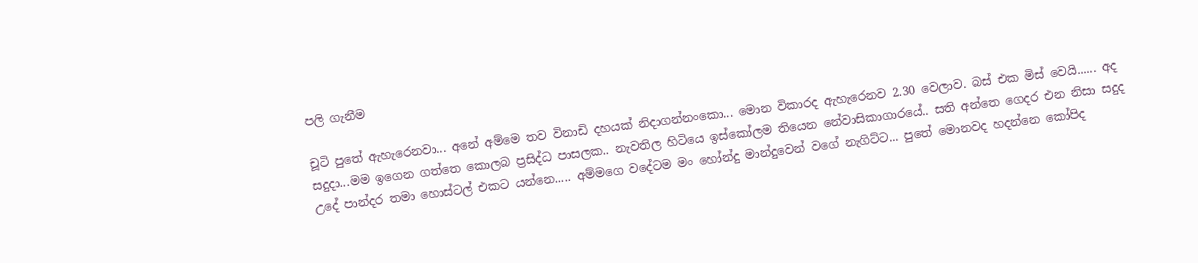පලි ගැනීම

චූටි පුතේ ඇහැරෙනවා... අනේ අම්මෙ තව විනාඩි දහයක් නිදාගන්නංකො... මොන විකාරද ඇහැරෙනව 2.30 වෙලාව. බස් එක මිස් වෙයි...... අද සදුදා...මම ඉගෙන ගත්තෙ කොලබ ප්‍රසිද්ධ පාසලක.. නැවතිල හිටියෙ ඉස්කෝලම තියෙන නේවාසිකාගාරයේ.. සති අන්තෙ ගෙදර එන නිසා සදුද උදේ පාන්දර තමා හොස්ටල් එකට යන්නෙ..... අම්මගෙ වදේටම මං හෝන්දු මාන්දුවෙන් වගේ නැගිට්ට... පුතේ මොනවද හදන්නෙ කෝපිද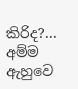කිරිද?... අම්ම ඇහුවෙ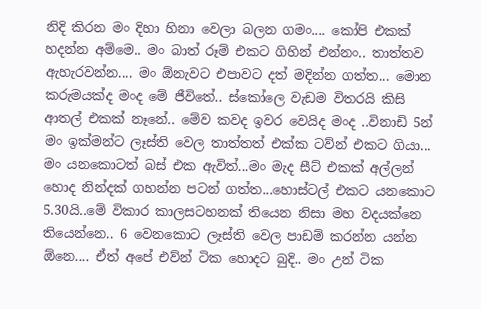නිදි කිරන මං දිහා හිනා වෙලා බලන ගමං.... කෝපි එකක් හදන්න අම්මෙ.. මං බාත් රූම් එකට ගිහින් එන්නං.. තාත්තව ඇහැරවන්න.... මං ඕනැවට එපාවට දත් මදින්න ගත්ත... මොන කරුමයක්ද මංද මේ ජීවිතේ.. ස්කෝලෙ වැඩම විතරයි කිසි ආතල් එකක් නෑනේ.. මේව කවද ඉවර වෙයිද මංද ..විනාඩි 5න් මං ඉක්මන්ට ලෑස්ති වෙල තාත්තත් එක්ක ටව්න් එකට ගියා... මං යනකොටත් බස් එක ඇවිත්...මං මැද සීට් එකක් අල්ලන් හොද නින්දක් ගහන්න පටන් ගත්ත...හොස්ටල් එකට යනකොට 5.30යි..මේ විකාර කාලසටහනක් තියෙන නිසා මහ වදයක්නෙ තියෙන්නෙ.. 6 වෙනකොට ලෑස්ති වෙල පාඩම් කරන්න යන්න ඕනෙ.... ඒත් අපේ එව්න් ටික හොදට බුදි.. මං උන් ටික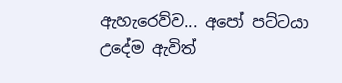ඇහැරෙව්ව... අපෝ පට්ටයා උදේම ඇවිත්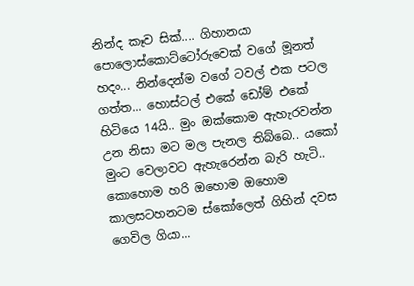නින්ද කෑව සික්.... ගිහානයා පොලොස්කොට්ටෝරුවෙක් වගේ මූනත් හදං... නින්දෙන්ම වගේ ටවල් එක පටල ගත්‍ත... හොස්ටල් එකේ ඩෝම් එකේ හිටියෙ 14යි.. මුං ඔක්කොම ඇහැරවන්න උන නිසා මට මල පැනල තිබ්බෙ.. යකෝ මුංට වෙලාවට ඇහැරෙන්න බැරි හැටි.. කොහොම හරි ඔහොම ඔහොම කාලසටහනටම ස්කෝලෙත් ගිහින් දවස ගෙවිල ගියා...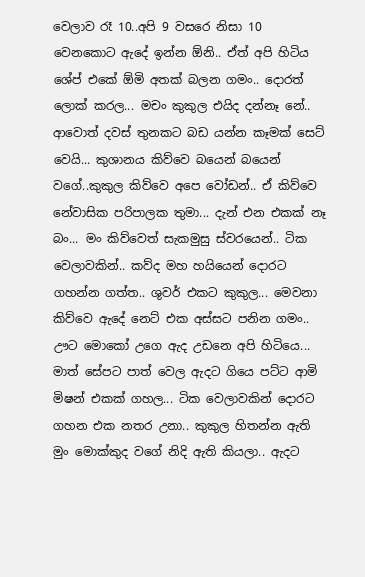වෙලාව රෑ 10..අපි 9 වසරෙ නිසා 10 වෙනකොට ඇදේ ඉන්න ඕනි.. ඒත් අපි හිටිය ශේප් එකේ ඕමි අතක් බලන ගමං.. දොරත් ලොක් කරල... මචං කුකුල එයිද දන්නෑ නේ.. ආවොත් දවස් තුනකට බඩ යන්න කෑමක් සෙට් වෙයි... කුශානය කිව්වෙ බයෙන් බයෙන් වගේ..කුකුල කිව්වෙ අපෙ වෝඩන්.. ඒ කිව්වෙ නේවාසික පරිපාලක තුමා... දැන් එන එකක් නෑ බං... මං කිව්වෙත් සැකමුසු ස්වරයෙන්.. ටික වෙලාවකින්.. කව්ද මහ හයියෙන් දොරට ගහන්න ගත්ත.. ශුවර් එකට කුකුල... මෙවනා කිව්වෙ ඇදේ නෙට් එක අස්සට පනින ගමං.. ඌට මොකෝ උගෙ ඇද උඩනෙ අපි හිටියෙ... මාත් සේපට පාත් වෙල ඇදට ගියෙ පට්ට ආමි මිෂන් එකක් ගහල... ටික වෙලාවකින් දොරට ගහන එක නතර උනා.. කුකුල හිතන්න ඇති මුං මොක්කුද වගේ නිදි ඇති කියලා.. ඇදට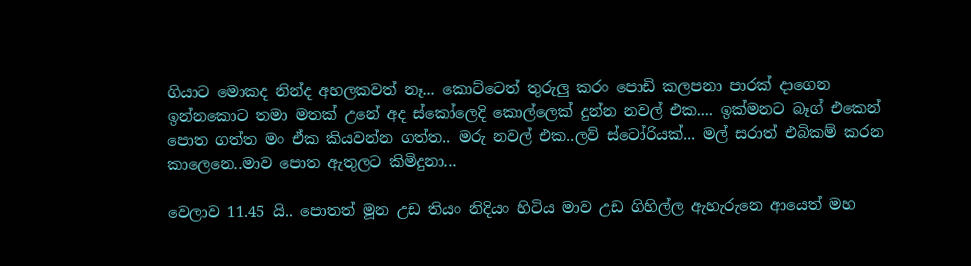ගියාට මොකද නින්ද අහලකවත් නෑ... කොට්ටෙත් තුරුලු කරං පොඩි කලපනා පාරක් දාගෙන ඉන්නකොට තමා මතක් උනේ අද ස්කෝලෙදි කොල්ලෙක් දුන්න නවල් එක.... ඉක්මනට බෑග් එකෙන් පොත ගත්ත මං ඒක කියවන්න ගත්ත.. මරු නවල් එක..ලව් ස්ටෝරියක්... මල් සරාත් එබිකම් කරන කාලෙනෙ..මාව පොත ඇතුලට කිමිදුනා...

වෙලාව 11.45 යි.. පොතත් මූන උඩ තියං නිදියං හිටිය මාව උඩ ගිහිල්ල ඇහැරුනෙ ආයෙත් මහ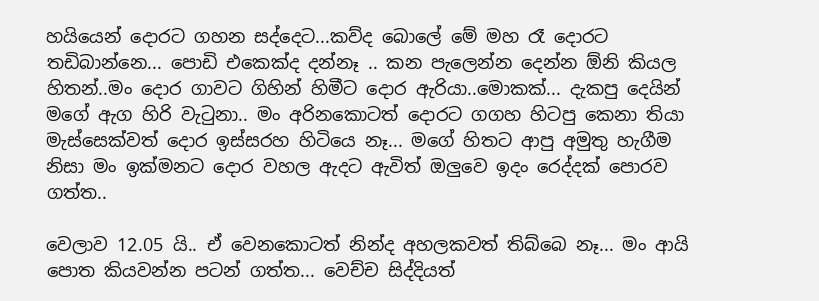හයියෙන් දොරට ගහන සද්දෙට...කව්ද බොලේ මේ මහ රෑ දොරට තඩිබාන්නෙ... පොඩි එකෙක්ද දන්නෑ .. කන පැලෙන්න දෙන්න ඕනි කියල හිතන්..මං දොර ගාවට ගිහින් හිමීට දොර ඇරියා..මොකක්... දැකපු දෙයින් මගේ ඇග හිරි වැටුනා.. මං අරිනකොටත් දොරට ගගහ හිටපු කෙනා තියා මැස්සෙක්වත් දොර ඉස්සරහ හිටියෙ නෑ... මගේ හිතට ආපු අමුතු හැගීම නිසා මං ඉක්මනට දොර වහල ඇදට ඇවිත් ඔලුවෙ ඉදං රෙද්දක් පොරව ගත්ත..

වෙලාව 12.05 යි.. ඒ වෙනකොටත් නින්ද අහලකවත් තිබ්බෙ නෑ... මං ආයි පොත කියවන්න පටන් ගත්ත... වෙච්ච සිද්දියත්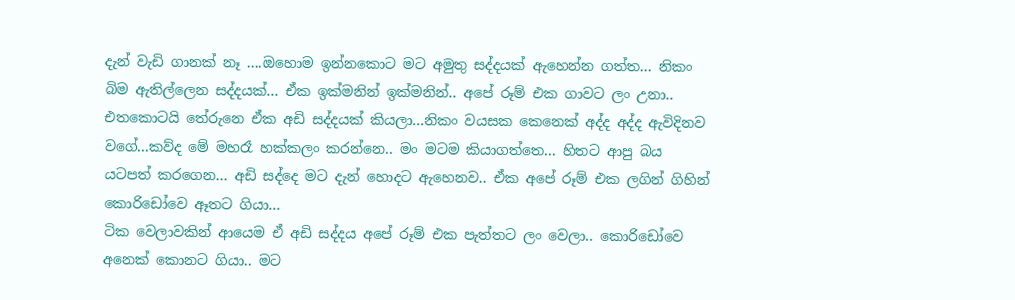දැන් වැඩි ගානක් නෑ ....ඔහොම ඉන්නකොට මට අමුතු සද්දයක් ඇහෙන්න ගත්ත... නිකං බිම ඇතිල්ලෙන සද්දයක්... ඒක ඉක්මනින් ඉක්මනින්.. අපේ රූම් එක ගාවට ලං උනා.. එතකොටයි තේරුනෙ ඒක අඩි සද්දයක් කියලා...නිකං වයසක කෙනෙක් අද්ද අද්ද ඇවිදිනව වගේ...කව්ද මේ මහරෑ හක්කලං කරන්නෙ.. මං මටම කියාගත්තෙ... හිතට ආපු බය යටපත් කරගෙන... අඩි සද්දෙ මට දැන් හොදට ඇහෙනව.. ඒක අපේ රූම් එක ලගින් ගිහින් කොරිඩෝවෙ ඈතට ගියා...
ටික වෙලාවකින් ආයෙම ඒ අඩි සද්දය අපේ රූම් එක පැත්තට ලං වෙලා.. කොරිඩෝවෙ අනෙක් කොනට ගියා.. මට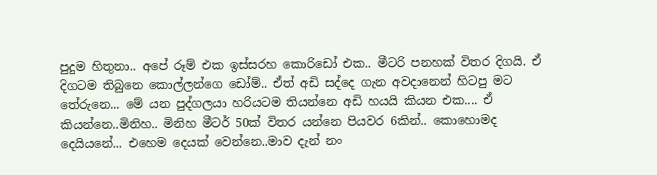පුදුම හිතුනා.. අපේ රූම් එක ඉස්සරහ කොරිඩෝ එක.. මීටරි පනහක් විතර දිගයි. ඒ දිගටම තිබුනෙ කොල්ලන්ගෙ ඩෝම්.. ඒත් අඩි සද්දෙ ගැන අවදානෙන් හිටපු මට තේරුනෙ... මේ යන පුද්ගලයා හරියටම තියන්නෙ අඩි හයයි කියන එක.... ඒ කියන්නෙ..මිනිහ.. මිනිහ මීටර් 50ක් විතර යන්නෙ පියවර 6කින්.. කොහොමද දෙයියනේ... එහෙම දෙයක් වෙන්නෙ..මාව දැන් නං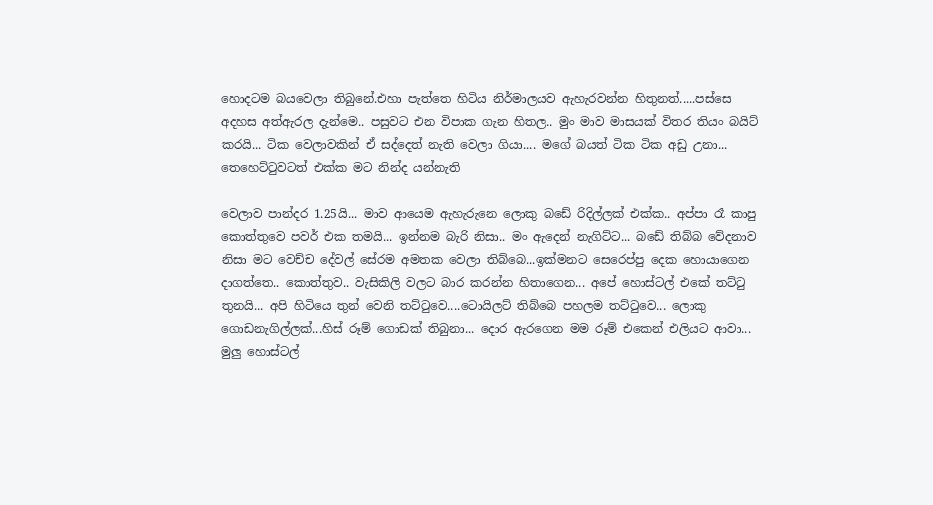හොදටම බයවෙලා තිබුනේ.එහා පැත්තෙ හිටිය නිර්මාලයව ඇහැරවන්න හිතුනත්.....පස්සෙ අදහස අත්ඇරල දැන්මෙ.. පසුවට එන විපාක ගැන හිතල.. මුං මාව මාසයක් විතර තියං බයිට් කරයි... ටික වෙලාවකින් ඒ සද්දෙත් නැති වෙලා ගියා.... මගේ බයත් ටික ටික අඩු උනා... තෙහෙට්ටුවටත් එක්ක මට නින්ද යන්නැති

වෙලාව පාන්දර 1.25යි... මාව ආයෙම ඇහැරුනෙ ලොකු බඩේ රිදිල්ලක් එක්ක.. අප්පා රෑ කාපු කොත්තුවෙ පවර් එක තමයි... ඉන්නම බැරි නිසා.. මං ඇදෙන් නැගිට්ට... බඩේ තිබ්බ වේදනාව නිසා මට වෙච්ච දේවල් සේරම අමතක වෙලා තිබ්බෙ...ඉක්මනට සෙරෙප්පු දෙක හොයාගෙන දාගත්තෙ.. කොත්තුව.. වැසිකිලි වලට බාර කරන්න හිතාගෙන... අපේ හොස්‍ටල් එකේ තට්ටු තුනයි... අපි හිටියෙ තුන් වෙනි තට්ටුවෙ....ටොයිලට් තිබ්බෙ පහලම තට්ටුවෙ... ලොකු ගොඩනැගිල්ලක්...හිස් රූම් ගොඩක් තිබුනා... දොර ඇරගෙන මම රූම් එකෙන් එලියට ආවා... මුලු හොස්ටල්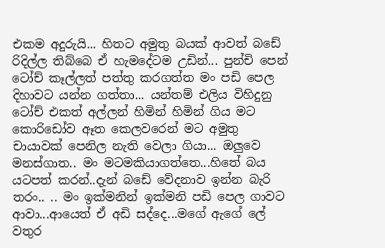එකම අදුරුයි... හිතට අමුතු බයක් ආවත් බඩේ රිදිල්ල තිබ්බෙ ඒ හැමදේටම උඩින්... පුන්චි පෙන් ටෝච් කෑල්ලත් පත්තු කරගත්ත මං පඩි පෙල දිහාවට යන්න ගත්තා... යන්තම් එලිය විහිදුනු ටෝච් එකත් අල්ලන් හිමින් හිමින් ගිය මට කොරිඩෝව ඈත කෙලවරෙන් මට අමුතු චායාවක් පෙනිල නැති වෙලා ගියා... ඔලුවෙ මනස්ගාත.. මං මටමකියාගත්තෙ...හිතේ බය යටපත් කරන්..දැන් බඩේ වේදනාව ඉන්න බැරි තරං.. .. මං ඉක්මනින් ඉක්මනි පඩි පෙල ගාවට ආවා...ආයෙත් ඒ අඩි සද්දෙ...මගේ ඇගේ ලේ වතුර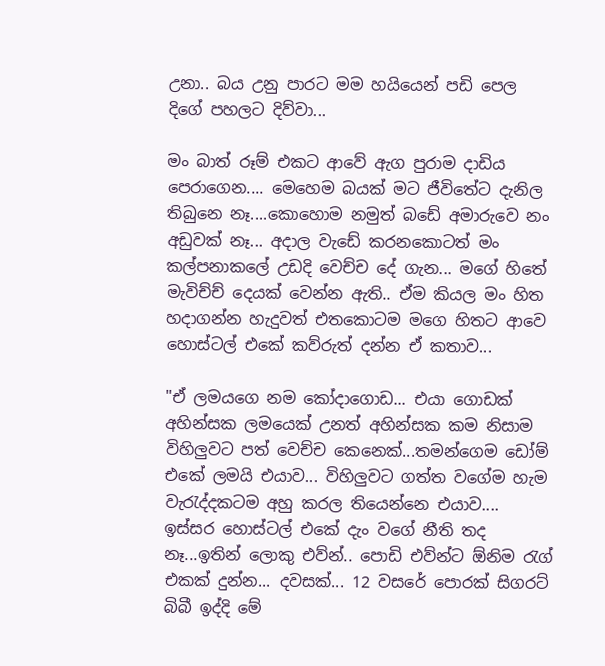උනා.. බය උනු පාරට මම හයියෙන් පඩි පෙල දිගේ පහලට දිව්වා...

මං බාත් රූම් එකට ආවේ ඇග පුරාම දාඩිය පෙරාගෙන.... මෙහෙම බයක් මට ජීවිතේට දැනිල තිබුනෙ නෑ....කොහොම නමුත් බඩේ අමාරුවෙ නං අඩුවක් නෑ... අදාල වැඩේ කරනකොටත් මං කල්පනාකලේ උඩදි වෙච්ච දේ ගැන... මගේ හිතේ මැවිච්ච් දෙයක් වෙන්න ඇති.. ඒම කියල මං හිත හදාගන්න හැදුවත් එතකොටම මගෙ හිතට ආවෙ හොස්ටල් එකේ කව්රුත් දන්න ඒ කතාව...

"ඒ ලමයගෙ නම කෝදාගොඩ... එයා ගොඩක් අහින්සක ලමයෙක් උනත් අහින්සක කම නිසාම විහිලුවට පත් වෙච්ච කෙනෙක්...තමන්ගෙම ඩෝම් එකේ ලමයි එයාව... විහිලුවට ගත්ත වගේම හැම වැරැද්දකටම අහු කරල තියෙන්නෙ එයාව.... ඉස්සර හොස්ටල් එකේ දැං වගේ නීති තද නෑ...ඉතින් ලොකු එව්න්.. පොඩි එව්න්ට ඕනිම රැග් එකක් දුන්න... දවසක්... 12 වසරේ පොරක් සිගරට් බිබී ඉද්දි මේ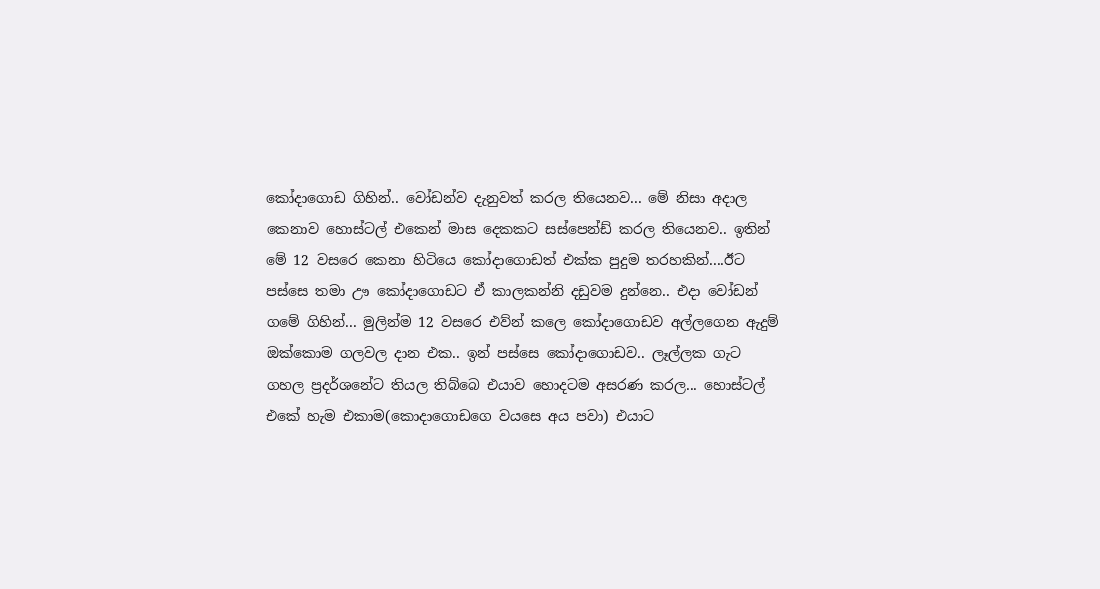කෝදාගොඩ ගිහින්.. වෝඩන්ව දැනුවත් කරල තියෙනව... මේ නිසා අදාල කෙනාව හොස්ටල් එකෙන් මාස දෙකකට සස්පෙන්ඩ් කරල තියෙනව.. ඉතින් මේ 12 වසරෙ කෙනා හිටියෙ කෝදාගොඩත් එක්ක පුදුම තරහකින්....ඊට පස්සෙ තමා ඌ කෝදාගොඩට ඒ කාලකන්නි දඩුවම දුන්නෙ.. එදා වෝඩන් ගමේ ගිහින්... මුලින්ම 12 වසරෙ එව්න් කලෙ කෝදාගොඩව අල්ලගෙන ඇදුම් ඔක්කොම ගලවල දාන එක.. ඉන් පස්සෙ කෝදාගොඩව.. ලෑල්ලක ගැට ගහල ප්‍රදර්ශනේට තියල තිබ්බෙ එයාව හොදටම අසරණ කරල... හොස්ටල් එකේ හැම එකාම(කොදාගොඩගෙ වයසෙ අය පවා) එයාට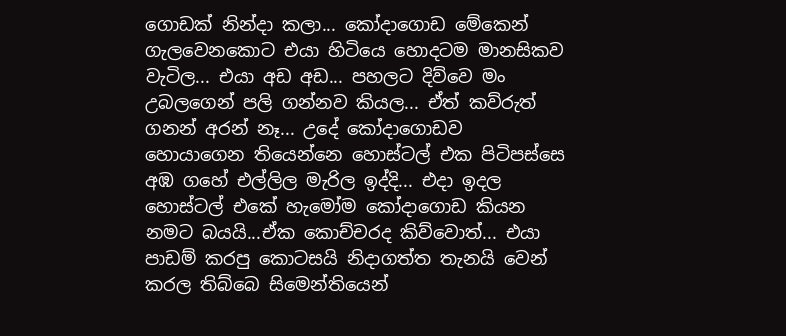ගොඩක් නින්දා කලා... කෝදාගොඩ මේකෙන් ගැලවෙනකොට එයා හිටියෙ හොදටම මානසිකව වැටිල... එයා අඩ අඩ... පහලට දිව්වෙ මං උබලගෙන් පලි ගන්නව කියල... ඒත් කව්රුත් ගනන් අරන් නෑ... උදේ කෝදාගොඩව හොයාගෙන තියෙන්නෙ හොස්ටල් එක පිටිපස්සෙ අඹ ගහේ එල්ලිල මැරිල ඉද්දි... එදා ඉදල හොස්ටල් එකේ හැමෝම කෝදාගොඩ කියන නමට බයයි...ඒක කොච්චරද කිව්වොත්... එයා පාඩම් කරපු කොටසයි නිදාගත්ත තැනයි වෙන් කරල තිබ්බෙ සිමෙන්තියෙන්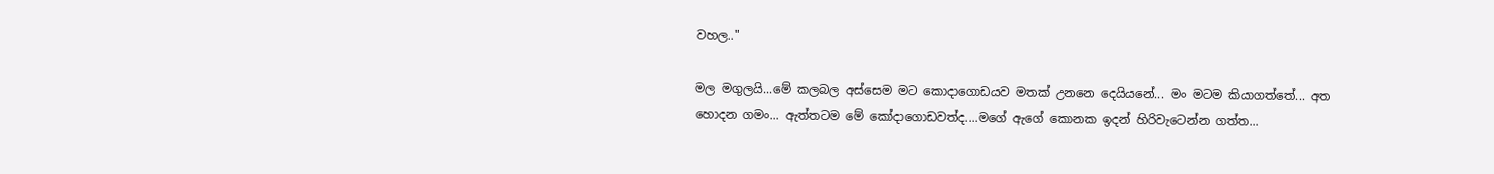වහල.."

මල මගුලයි...මේ කලබල අස්සෙම මට කොදාගොඩයව මතක් උනනෙ දෙයියනේ... මං මටම කියාගත්තේ... අත හොදන ගමං... ඇත්තටම මේ කෝදාගොඩවත්ද....මගේ ඇගේ කොනක ඉදන් හිරිවැටෙන්න ගත්ත...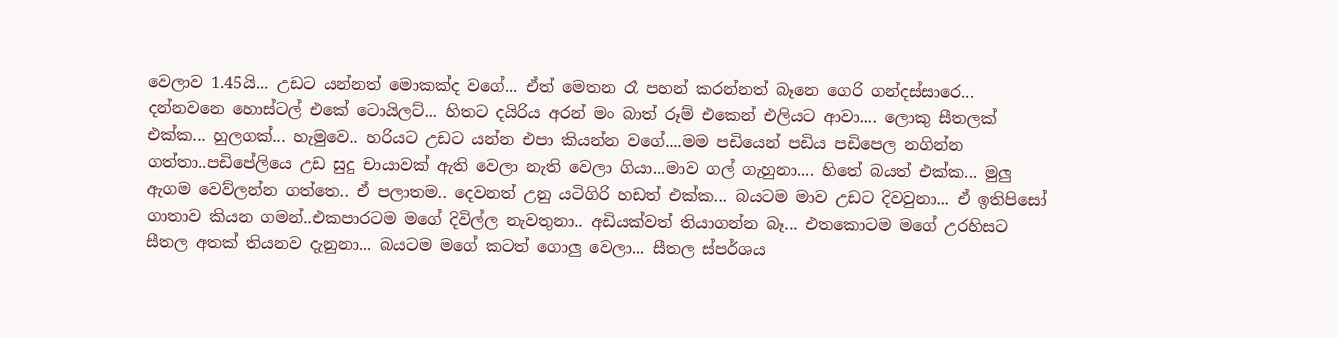වෙලාව 1.45යි... උඩට යන්නත් මොකක්ද වගේ... ඒත් මෙතන රෑ පහන් කරන්නත් බෑනෙ ගෙරි ගන්දස්සාරෙ... දන්නවනෙ හොස්ටල් එකේ ටොයිලට්... හිතට දයිරිය අරන් මං බාත් රූම් එකෙන් එලියට ආවා.... ලොකු සීතලක් එක්ක... හුලගක්... හැමුවෙ.. හරියට උඩට යන්න එපා කියන්න වගේ....මම පඩියෙන් පඩිය පඩිපෙල නගින්න ගත්තා..පඩිපේලියෙ උඩ සුදු චායාවක් ඇති වෙලා නැති වෙලා ගියා...මාව ගල් ගැහුනා.... හිතේ බයත් එක්ක... මුලු ඇගම වෙව්ලන්න ගත්තෙ.. ඒ පලාතම.. දෙවනත් උනු යටිගිරි හඩත් එක්ක... බයටම මාව උඩට දිවවුනා... ඒ ඉතිපිසෝ ගාතාව කියන ගමන්..එකපාරටම මගේ දිවිල්ල නැවතුනා.. අඩියක්වත් තියාගන්න බෑ... එතකොටම මගේ උරහිසට සීතල අතක් තියනව දැනුනා... බයටම මගේ කටත් ගොලු වෙලා... සීතල ස්පර්ශය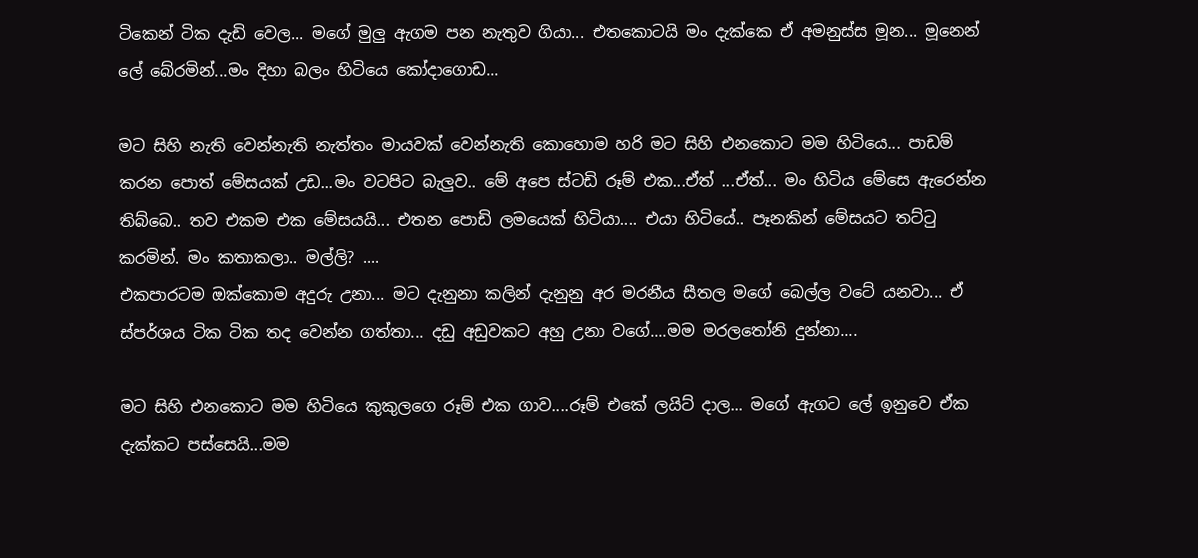ටිකෙන් ටික දැඩි වෙල... මගේ මුලු ඇගම පන නැතුව ගියා... එතකොටයි මං දැක්කෙ ඒ අමනුස්ස මූන... මූනෙන් ලේ බේරමින්...මං දිහා බලං හිටියෙ කෝදාගොඩ...

මට සිහි නැති වෙන්නැති නැත්තං මායවක් වෙන්නැති කොහොම හරි මට සිහි එනකොට මම හිටියෙ... පාඩම් කරන පොත් මේසයක් උඩ...මං වටපිට බැලුව.. මේ අපෙ ස්ටඩි රූම් එක...ඒත් ...ඒත්... මං හිටිය මේසෙ ඇරෙන්න තිබ්බෙ.. තව එකම එක මේසයයි... එතන පොඩි ලමයෙක් හිටියා.... එයා හිටියේ.. පෑනකින් මේසයට තට්ටු කරමින්. මං කතාකලා.. මල්ලි? ....
එකපාරටම ඔක්කොම අදුරු උනා... මට දැනුනා කලින් දැනුනු අර මරනීය සීතල මගේ බෙල්ල වටේ යනවා... ඒ ස්පර්ශය ටික ටික තද වෙන්න ගත්තා... දඩු අඩුවකට අහු උනා වගේ....මම මරලතෝනි දුන්නා....

මට සිහි එනකොට මම හිටියෙ කුකුලගෙ රූම් එක ගාව....රූම් එකේ ලයිට් දාල... මගේ ඇගට ලේ ඉනුවෙ ඒක දැක්කට පස්සෙයි...මම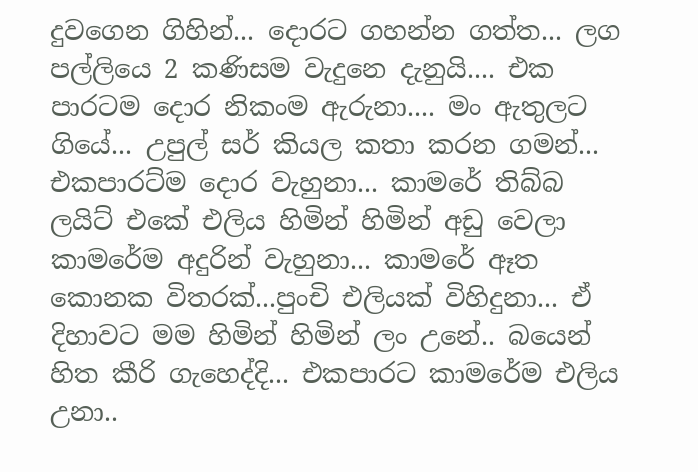දුවගෙන ගිහින්... දොරට ගහන්න ගත්ත... ලග පල්ලියෙ 2 කණිසම වැදුනෙ දැනුයි.... එක පාරටම දොර නිකංම ඇරුනා.... මං ඇතුලට ගියේ... උපුල් සර් කියල කතා කරන ගමන්... එකපාරට්ම දොර වැහුනා... කාමරේ තිබ්බ ලයිට් එකේ එලිය හිමින් හිමින් අඩු වෙලා කාමරේම අදුරින් වැහුනා... කාමරේ ඈත කොනක විතරක්...පුංචි එලියක් විහිදුනා... ඒ දිහාවට මම හිමින් හිමින් ලං උනේ.. බයෙන් හිත කීරි ගැහෙද්දි... එකපාරට කාමරේම එලිය උනා..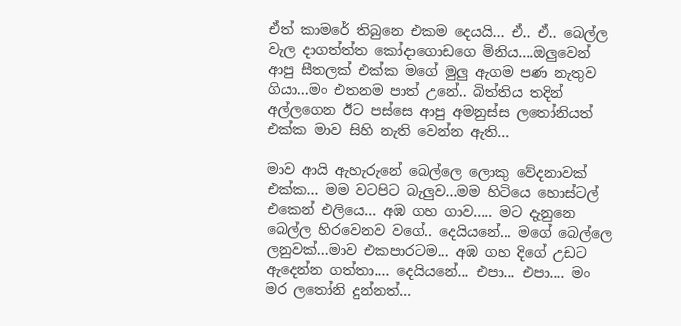ඒත් කාමරේ තිබුනෙ එකම දෙයයි... ඒ.. ඒ.. බෙල්ල වැල දාගත්ත්ත කෝදාගොඩගෙ මිනිය....ඔලුවෙන් ආපු සීතලක් එක්ක මගේ මුලු ඇගම පණ නැතුව ගියා...මං එතනම පාත් උනේ.. බිත්තිය තදින් අල්ලගෙන ඊට පස්සෙ ආපු අමනුස්ස ලතෝනියත් එක්ක මාව සිහි නැති වෙන්න ඇති...

මාව ආයි ඇහැරුනේ බෙල්ලෙ ලොකු වේදනාවක් එක්ක... මම වටපිට බැලුව...මම හිටියෙ හොස්ටල් එකෙන් එලියෙ... අඹ ගහ ගාව..... මට දැනුනෙ බෙල්ල හිරවෙනව වගේ.. දෙයියනේ... මගේ බෙල්ලෙ ලනුවක්...මාව එකපාරටම... අඹ ගහ දිගේ උඩට ඇදෙන්න ගත්තා.... දෙයියනේ... එපා... එපා.... මං මර ලතෝනි දුන්නත්...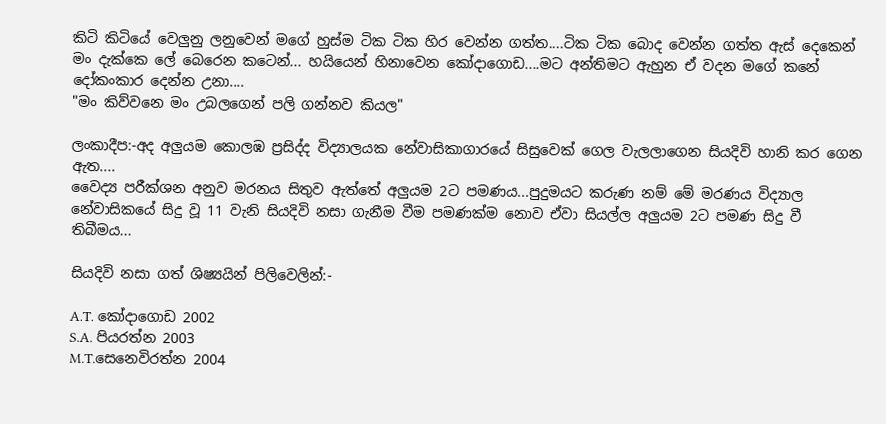කිටි කිටියේ වෙලුනු ලනුවෙන් මගේ හුස්ම ටික ටික හිර වෙන්න ගත්ත....ටික ටික බොද වෙන්න ගත්ත ඇස් දෙකෙන් මං දැක්කෙ ලේ බෙරෙන කටෙන්... හයියෙන් හිනාවෙන කෝදාගොඩ....මට අන්තිමට ඇහුන ඒ වදන මගේ කනේ දෝකංකාර දෙන්න උනා....
"මං කිව්වනෙ මං උබලගෙන් පලි ගන්නව කියල"

ලංකාදීප:-අද අලුයම කොලඹ ප්‍රසිද්ද විද්‍යාලයක නේවාසිකාගාරයේ සිසුවෙක් ගෙල වැලලාගෙන සියදිවි හානි කර ගෙන ඇත....
වෛද්‍ය පරීක්ශන අනුව මරනය සිතුව ඇත්තේ අලුයම 2ට පමණය...පුදුමයට කරුණ නම් මේ මරණය විද්‍යාල නේවාසිකයේ සිදු වූ 11 වැනි සියදිවි නසා ගැනීම වීම පමණක්ම නොව ඒවා සියල්ල අලුයම 2ට පමණ සිදු වී තිබීමය...

සියදිවි නසා ගත් ශිෂ්‍යයින් පිලිවෙලින්:-

A.T. කෝදාගොඩ 2002
S.A. පියරත්න 2003
M.T.සෙනෙවිරත්න 2004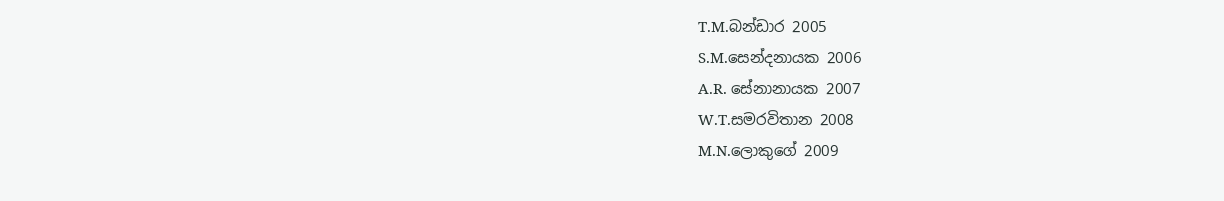T.M.බන්ඩාර 2005
S.M.සෙන්දනායක 2006
A.R. සේනානායක 2007
W.T.සමරවිතාන 2008
M.N.ලොකුගේ 2009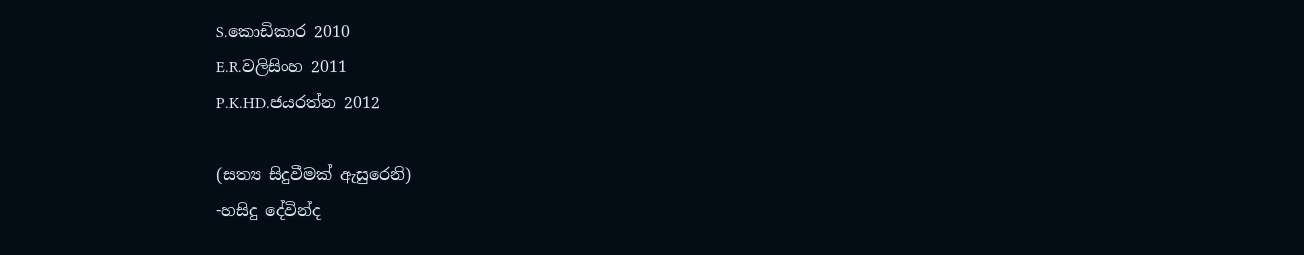S.කොඩිකාර 2010
E.R.වලිසිංහ 2011
P.K.HD.ජයරත්න 2012

(සත්‍ය සිදුවීමක් ඇසුරෙනි)
-හසිදු දේවින්ද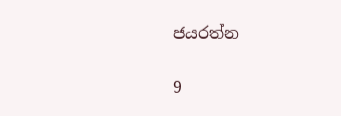ජයරත්න

9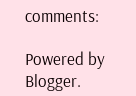comments:

Powered by Blogger.